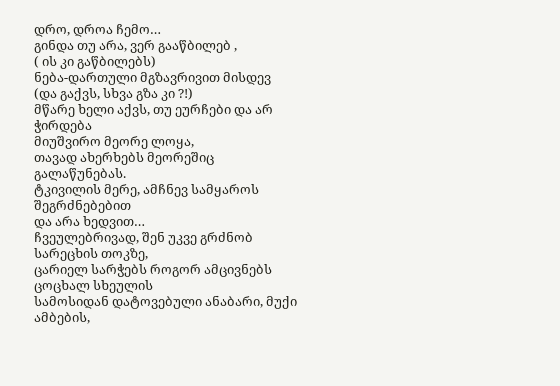დრო, დროა ჩემო…
გინდა თუ არა, ვერ გააწბილებ ,
( ის კი გაწბილებს)
ნება-დართული მგზავრივით მისდევ
(და გაქვს, სხვა გზა კი ?!)
მწარე ხელი აქვს, თუ ეურჩები და არ ჭირდება
მიუშვირო მეორე ლოყა,
თავად ახერხებს მეორეშიც
გალაწუნებას.
ტკივილის მერე, ამჩნევ სამყაროს შეგრძნებებით
და არა ხედვით…
ჩვეულებრივად, შენ უკვე გრძნობ
სარეცხის თოკზე,
ცარიელ სარჭებს როგორ ამცივნებს
ცოცხალ სხეულის
სამოსიდან დატოვებული ანაბარი, მუქი ამბების,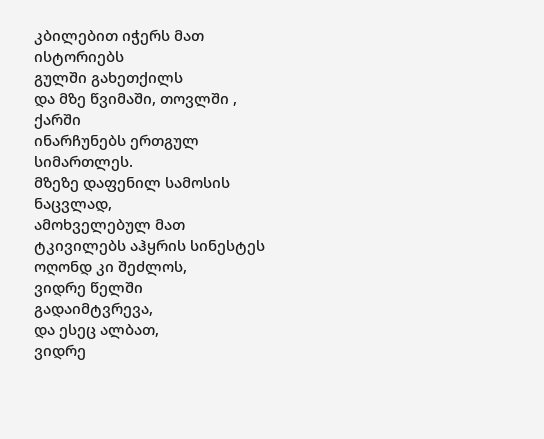კბილებით იჭერს მათ ისტორიებს
გულში გახეთქილს
და მზე წვიმაში, თოვლში , ქარში
ინარჩუნებს ერთგულ სიმართლეს.
მზეზე დაფენილ სამოსის ნაცვლად,
ამოხველებულ მათ ტკივილებს აჰყრის სინესტეს
ოღონდ კი შეძლოს,
ვიდრე წელში გადაიმტვრევა,
და ესეც ალბათ,
ვიდრე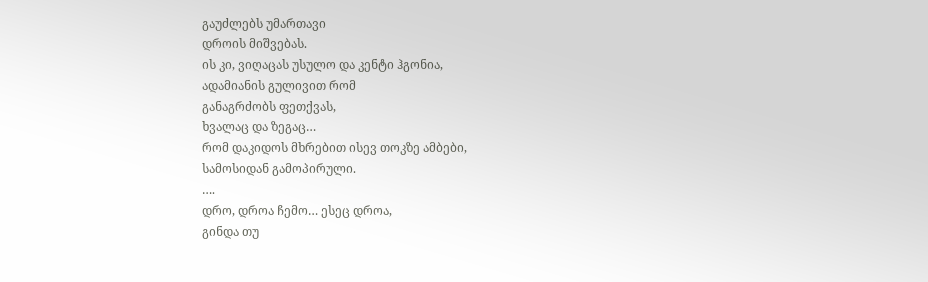გაუძლებს უმართავი
დროის მიშვებას.
ის კი, ვიღაცას უსულო და კენტი ჰგონია,
ადამიანის გულივით რომ
განაგრძობს ფეთქვას,
ხვალაც და ზეგაც…
რომ დაკიდოს მხრებით ისევ თოკზე ამბები,
სამოსიდან გამოპირული.
….
დრო, დროა ჩემო… ესეც დროა,
გინდა თუ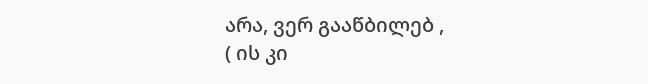არა, ვერ გააწბილებ ,
( ის კი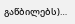გაწბილებს)…